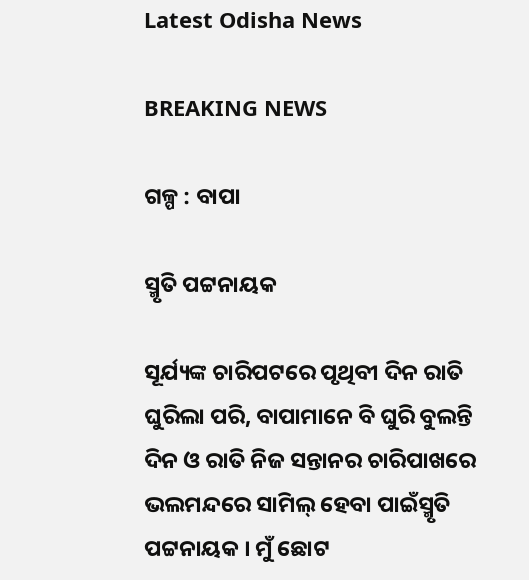Latest Odisha News

BREAKING NEWS

ଗଳ୍ପ : ବାପା

ସ୍ମୃତି ପଟ୍ଟନାୟକ

ସୂର୍ଯ୍ୟଙ୍କ ଚାରିପଟରେ ପୃଥିବୀ ଦିନ ରାତି ଘୁରିଲା ପରି, ବାପାମାନେ ବି ଘୁରି ବୁଲନ୍ତି ଦିନ ଓ ରାତି ନିଜ ସନ୍ତାନର ଚାରିପାଖରେ ଭଲମନ୍ଦରେ ସାମିଲ୍ ହେବା ପାଇଁସ୍ମୃତି ପଟ୍ଟନାୟକ । ମୁଁ ଛୋଟ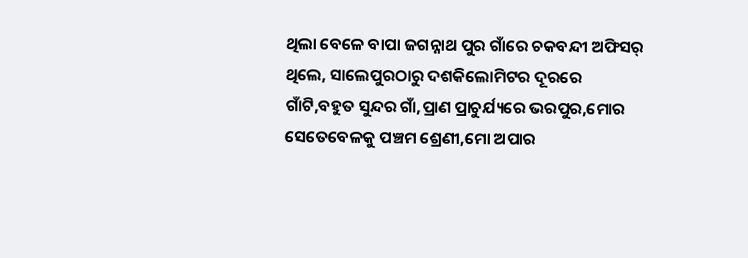ଥିଲା ବେଳେ ବାପା ଜଗନ୍ନାଥ ପୁର ଗାଁରେ ଚକବନ୍ଦୀ ଅଫିସର୍ ଥିଲେ, ସାଲେପୁରଠାରୁ ଦଶକିଲୋମିଟର ଦୂରରେ ଗାଁଟି,ବହୁତ ସୁନ୍ଦର ଗାଁ,ପ୍ରାଣ ପ୍ରାଚୁର୍ଯ୍ୟରେ ଭରପୁର,ମୋର ସେତେବେଳକୁ ପଞ୍ଚମ ଶ୍ରେଣୀ,ମୋ ଅପାର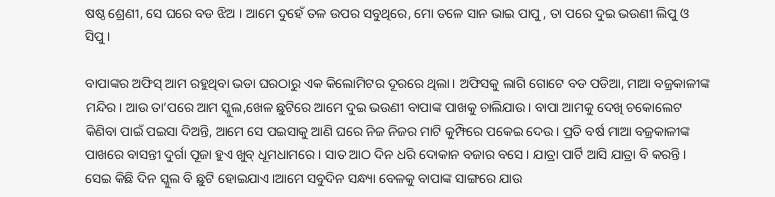ଷଷ୍ଠ ଶ୍ରେଣୀ, ସେ ଘରେ ବଡ ଝିଅ । ଆମେ ଦୁହେଁ ତଳ ଉପର ସବୁଥିରେ, ମୋ ତଳେ ସାନ ଭାଇ ପାପୁ , ତା ପରେ ଦୁଇ ଭଉଣୀ ଲିପୁ ଓ ସିପୁ ।

ବାପାଙ୍କର ଅଫିସ୍ ଆମ ରହୁଥିବା ଭଡା ଘରଠାରୁ ଏକ କିଲୋମିଟର ଦୂରରେ ଥିଲା। ଅଫିସକୁ ଲାଗି ଗୋଟେ ବଡ ପଡିଆ, ମାଆ ବଜ୍ରକାଳୀଙ୍କ ମନ୍ଦିର। ଆଉ ତା’ପରେ ଆମ ସ୍କୁଲ,ଖେଳ ଛୁଟିରେ ଆମେ ଦୁଇ ଭଉଣୀ ବାପାଙ୍କ ପାଖକୁ ଚାଲିଯାଉ। ବାପା ଆମକୁ ଦେଖି ଚକୋଲେଟ କିଣିବା ପାଇଁ ପଇସା ଦିଅନ୍ତି, ଆମେ ସେ ପଇସାକୁ ଆଣି ଘରେ ନିଜ ନିଜର ମାଟି କୁମ୍ଫିରେ ପକେଇ ଦେଉ। ପ୍ରତି ବର୍ଷ ମାଆ ବଜ୍ରକାଳୀଙ୍କ ପାଖରେ ବାସନ୍ତୀ ଦୁର୍ଗା ପୂଜା ହୁଏ ଖୁବ୍ ଧୂମଧାମରେ। ସାତ ଆଠ ଦିନ ଧରି ଦୋକାନ ବଜାର ବସେ। ଯାତ୍ରା ପାର୍ଟି ଆସି ଯାତ୍ରା ବି କରନ୍ତି। ସେଇ କିଛି ଦିନ ସ୍କୁଲ ବି ଛୁଟି ହୋଇଯାଏ ।ଆମେ ସବୁଦିନ ସନ୍ଧ୍ୟା ବେଳକୁ ବାପାଙ୍କ ସାଙ୍ଗରେ ଯାଉ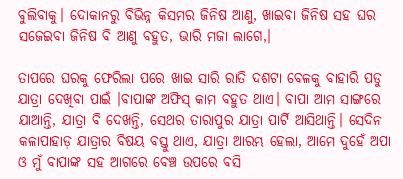ବୁଲିବାକୁ। ଦୋକାନରୁ ବିଭିନ୍ନ କିସମର ଜିନିଷ ଆଣୁ, ଖାଇବା ଜିନିଷ ସହ ଘର ସଜେଇବା ଜିନିଷ ବି ଆଣୁ ବହୁତ, ଭାରି ମଜା ଲାଗେ,।

ତାପରେ ଘରକୁ ଫେରିଲା ପରେ ଖାଇ ସାରି ରାତି ଦଶଟା ବେଳକୁ ବାହାରି ପଡୁ ଯାତ୍ରା ଦେଖିବା ପାଇଁ ।ବାପାଙ୍କ ଅଫିସ୍ କାମ ବହୁତ ଥାଏ। ବାପା ଆମ ସାଙ୍ଗରେ ଯାଆନ୍ତି, ଯାତ୍ରା ବି ଦେଖନ୍ତି, ସେଥର ତାରାପୁର ଯାତ୍ରା ପାର୍ଟି ଆସିଥାନ୍ତି। ସେଦିନ କଳାପାହାଡ଼ ଯାତ୍ରାର ବିଷୟ ବସ୍ତୁ ଥାଏ, ଯାତ୍ରା ଆରମ୍ଭ ହେଲା, ଆମେ ଦୁହେଁ ଅପା ଓ ମୁଁ ବାପାଙ୍କ ସହ ଆଗରେ ବେଞ୍ଚ ଉପରେ ବସି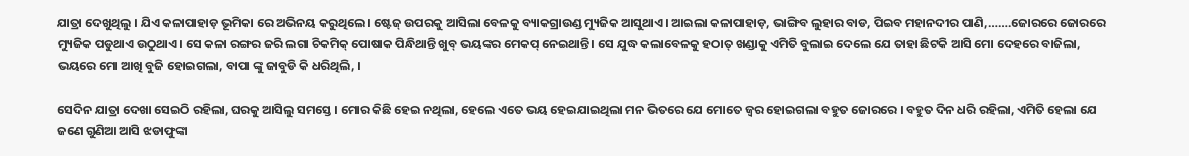ଯାତ୍ରା ଦେଖୁଥିଲୁ । ଯିଏ କଳାପାହାଡ଼ ଭୂମିକା ରେ ଅଭିନୟ କରୁଥିଲେ। ଷ୍ଟେଜ୍ ଉପରକୁ ଆସିଲା ବେଳକୁ ବ୍ୟାକଗ୍ରାଉଣ୍ଡ ମ୍ୟୁଜିକ ଆସୁଥାଏ। ଆଇଲା କଳାପାହାଡ଼, ଭାଙ୍ଗିବ ଲୁହାର ବାଡ, ପିଇବ ମହାନଦୀର ପାଣି,…….ଜୋରରେ ଜୋରରେ ମ୍ୟୁଜିକ ପଡୁଥାଏ ଉଠୁଥାଏ। ସେ କଳା ରଙ୍ଗର ଜରି ଲଗା ଚିକମିକ୍ ପୋଷାକ ପିନ୍ଧିଥାନ୍ତି ଖୁବ୍ ଭୟଙ୍କର ମେକପ୍ ନେଇଥାନ୍ତି। ସେ ଯୁଦ୍ଧ କଲାବେଳକୁ ହଠାତ୍ ଖଣ୍ଡାକୁ ଏମିତି ବୁଲାଇ ଦେଲେ ଯେ ତାହା ଛିଟକି ଆସି ମୋ ଦେହରେ ବାଜିଲା, ଭୟରେ ମୋ ଆଖି ବୁଜି ହୋଇଗଲା, ବାପା ଙ୍କୁ ଜାବୁଡି କି ଧରିଥିଲି, ।

ସେଦିନ ଯାତ୍ରା ଦେଖା ସେଇଠି ରହିଲା, ଘରକୁ ଆସିଲୁ ସମସ୍ତେ । ମୋର କିଛି ହେଇ ନଥିଲା, ହେଲେ ଏତେ ଭୟ ହେଇଯାଇଥିଲା ମନ ଭିତରେ ଯେ ମୋତେ ଜ୍ବର ହୋଇଗଲା ବହୁତ ଜୋରରେ । ବହୁତ ଦିନ ଧରି ରହିଲା, ଏମିତି ହେଲା ଯେ ଜଣେ ଗୁଣିଆ ଆସି ଝଡାଫୁଙ୍କା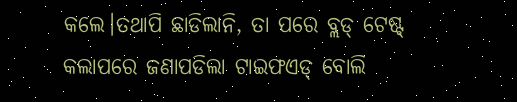କଲେ।ତଥାପି ଛାଡିଲାନି, ତା ପରେ ବ୍ଲଡ୍ ଟେଷ୍ଟ୍ କଲାପରେ ଜଣାପଡିଲା ଟାଇଫଏଡ୍ ବୋଲି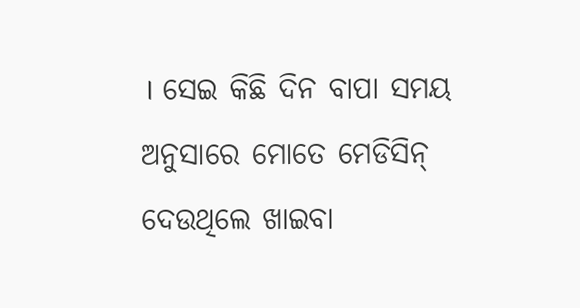। ସେଇ କିଛି ଦିନ ବାପା ସମୟ ଅନୁସାରେ ମୋତେ ମେଡିସିନ୍ ଦେଉଥିଲେ ଖାଇବା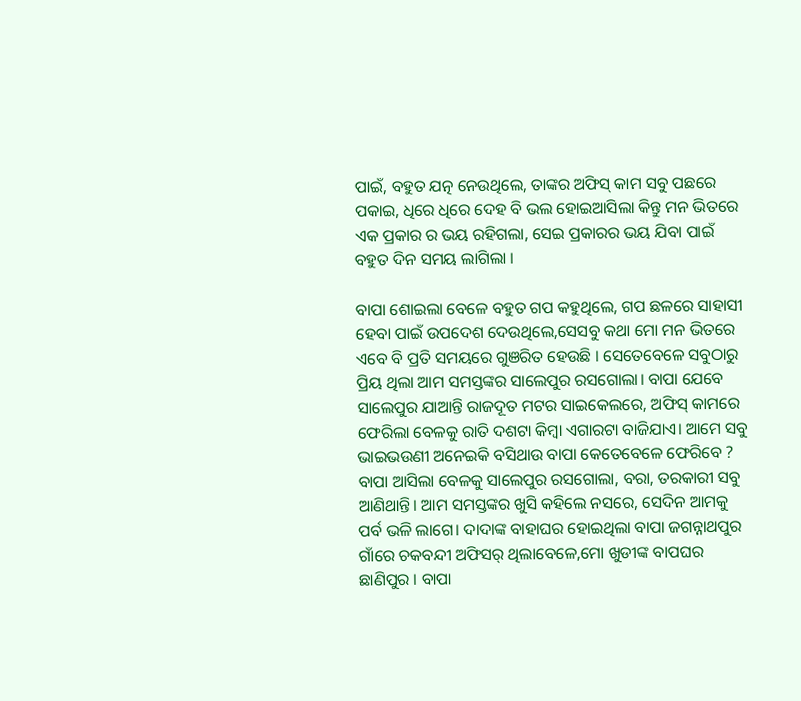ପାଇଁ, ବହୁତ ଯତ୍ନ ନେଉଥିଲେ, ତାଙ୍କର ଅଫିସ୍ କାମ ସବୁ ପଛରେ ପକାଇ, ଧିରେ ଧିରେ ଦେହ ବି ଭଲ ହୋଇଆସିଲା କିନ୍ତୁ ମନ ଭିତରେ ଏକ ପ୍ରକାର ର ଭୟ ରହିଗଲା, ସେଇ ପ୍ରକାରର ଭୟ ଯିବା ପାଇଁ ବହୁତ ଦିନ ସମୟ ଲାଗିଲା ।

ବାପା ଶୋଇଲା ବେଳେ ବହୁତ ଗପ କହୁଥିଲେ, ଗପ ଛଳରେ ସାହାସୀ ହେବା ପାଇଁ ଉପଦେଶ ଦେଉଥିଲେ,ସେସବୁ କଥା ମୋ ମନ ଭିତରେ ଏବେ ବି ପ୍ରତି ସମୟରେ ଗୁଞରିତ ହେଉଛି । ସେତେବେଳେ ସବୁଠାରୁ ପ୍ରିୟ ଥିଲା ଆମ ସମସ୍ତଙ୍କର ସାଲେପୁର ରସଗୋଲା। ବାପା ଯେବେ ସାଲେପୁର ଯାଆନ୍ତି ରାଜଦୂତ ମଟର ସାଇକେଲରେ, ଅଫିସ୍ କାମରେ ଫେରିଲା ବେଳକୁ ରାତି ଦଶଟା କିମ୍ବା ଏଗାରଟା ବାଜିଯାଏ। ଆମେ ସବୁ ଭାଇଭଉଣୀ ଅନେଇକି ବସିଥାଉ ବାପା କେତେବେଳେ ଫେରିବେ ? ବାପା ଆସିଲା ବେଳକୁ ସାଲେପୁର ରସଗୋଲା, ବରା, ତରକାରୀ ସବୁ ଆଣିଥାନ୍ତି। ଆମ ସମସ୍ତଙ୍କର ଖୁସି କହିଲେ ନସରେ, ସେଦିନ ଆମକୁ ପର୍ବ ଭଳି ଲାଗେ। ଦାଦାଙ୍କ ବାହାଘର ହୋଇଥିଲା ବାପା ଜଗନ୍ନାଥପୁର ଗାଁରେ ଚକବନ୍ଦୀ ଅଫିସର୍ ଥିଲାବେଳେ,ମୋ ଖୁଡୀଙ୍କ ବାପଘର ଛାଣିପୁର । ବାପା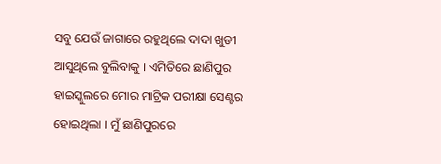ସବୁ ଯେଉଁ ଜାଗାରେ ରହୁଥିଲେ ଦାଦା ଖୁଡୀ ଆସୁଥିଲେ ବୁଲିବାକୁ । ଏମିତିରେ ଛାଣିପୁର ହାଇସ୍କୁଲରେ ମୋର ମାଟ୍ରିକ ପରୀକ୍ଷା ସେଣ୍ଟର ହୋଇଥିଲା । ମୁଁ ଛାଣିପୁରରେ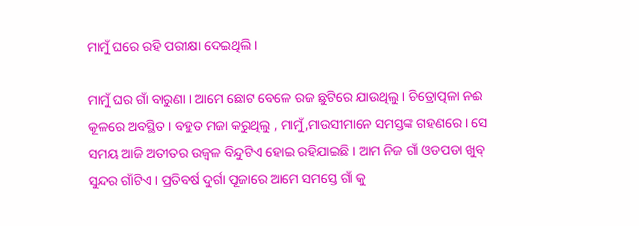ମାମୁଁ ଘରେ ରହି ପରୀକ୍ଷା ଦେଇଥିଲି ।

ମାମୁଁ ଘର ଗାଁ ବାରୁଣା । ଆମେ ଛୋଟ ବେଳେ ରଜ ଛୁଟିରେ ଯାଉଥିଲୁ । ଚିତ୍ରୋତ୍ପଳା ନଈ କୂଳରେ ଅବସ୍ଥିତ । ବହୁତ ମଜା କରୁଥିଲୁ , ମାମୁଁ,ମାଉସୀମାନେ ସମସ୍ତଙ୍କ ଗହଣରେ । ସେ ସମୟ ଆଜି ଅତୀତର ଉଜ୍ବଳ ବିନ୍ଦୁଟିଏ ହୋଇ ରହିଯାଇଛି । ଆମ ନିଜ ଗାଁ ଓଡପଡା ଖୁବ୍ ସୁନ୍ଦର ଗାଁଟିଏ । ପ୍ରତିବର୍ଷ ଦୁର୍ଗା ପୂଜାରେ ଆମେ ସମସ୍ତେ ଗାଁ କୁ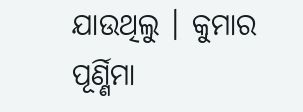ଯାଉଥିଲୁ । କୁମାର ପୂର୍ଣ୍ଣିମା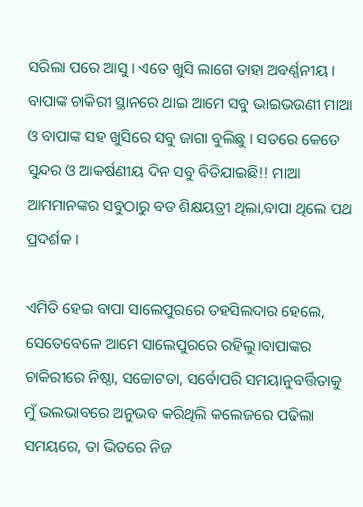ସରିଲା ପରେ ଆସୁ । ଏତେ ଖୁସି ଲାଗେ ତାହା ଅବର୍ଣ୍ଣନୀୟ । ବାପାଙ୍କ ଚାକିରୀ ସ୍ଥାନରେ ଥାଇ ଆମେ ସବୁ ଭାଇଭଉଣୀ ମାଆ ଓ ବାପାଙ୍କ ସହ ଖୁସିରେ ସବୁ ଜାଗା ବୁଲିଛୁ । ସତରେ କେତେ ସୁନ୍ଦର ଓ ଆକର୍ଷଣୀୟ ଦିନ ସବୁ ବିତିଯାଇଛି!! ମାଆ ଆମମାନଙ୍କର ସବୁଠାରୁ ବଡ ଶିକ୍ଷୟତ୍ରୀ ଥିଲା,ବାପା ଥିଲେ ପଥ ପ୍ରଦର୍ଶକ ।

ଏମିତି ହେଇ ବାପା ସାଲେପୁରରେ ତହସିଲଦାର ହେଲେ, ସେତେବେଳେ ଆମେ ସାଲେପୁରରେ ରହିଲୁ।ବାପାଙ୍କର ଚାକିରୀରେ ନିଷ୍ଠା, ସଚ୍ଚୋଟତା, ସର୍ବୋପରି ସମୟାନୁବର୍ତ୍ତିତାକୁ ମୁଁ ଭଲଭାବରେ ଅନୁଭବ କରିଥିଲି କଲେଜରେ ପଢିଲା ସମୟରେ, ତା ଭିତରେ ନିଜ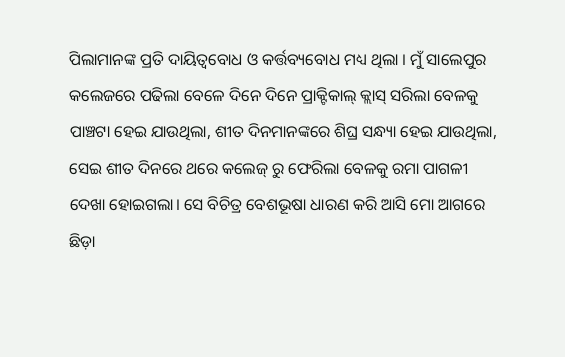ପିଲାମାନଙ୍କ ପ୍ରତି ଦାୟିତ୍ୱବୋଧ ଓ କର୍ତ୍ତବ୍ୟବୋଧ ମଧ୍ୟ ଥିଲା । ମୁଁ ସାଲେପୁର କଲେଜରେ ପଢିଲା ବେଳେ ଦିନେ ଦିନେ ପ୍ରାକ୍ଟିକାଲ୍ କ୍ଲାସ୍ ସରିଲା ବେଳକୁ ପାଞ୍ଚଟା ହେଇ ଯାଉଥିଲା, ଶୀତ ଦିନମାନଙ୍କରେ ଶିଘ୍ର ସନ୍ଧ୍ୟା ହେଇ ଯାଉଥିଲା, ସେଇ ଶୀତ ଦିନରେ ଥରେ କଲେଜ୍ ରୁ ଫେରିଲା ବେଳକୁ ରମା ପାଗଳୀ ଦେଖା ହୋଇଗଲା। ସେ ବିଚିତ୍ର ବେଶଭୂଷା ଧାରଣ କରି ଆସି ମୋ ଆଗରେ ଛିଡ଼ା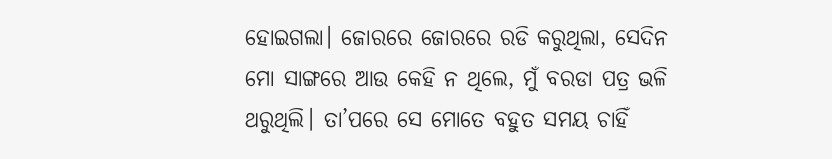ହୋଇଗଲା। ଜୋରରେ ଜୋରରେ ରଡି କରୁଥିଲା, ସେଦିନ ମୋ ସାଙ୍ଗରେ ଆଉ କେହି ନ ଥିଲେ, ମୁଁ ବରଡା ପତ୍ର ଭଳି ଥରୁଥିଲି। ତା’ପରେ ସେ ମୋତେ ବହୁତ ସମୟ ଚାହିଁ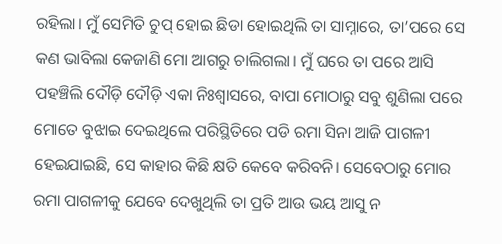ରହିଲା। ମୁଁ ସେମିତି ଚୁପ୍ ହୋଇ ଛିଡା ହୋଇଥିଲି ତା ସାମ୍ନାରେ, ତା’ପରେ ସେ କଣ ଭାବିଲା କେଜାଣି ମୋ ଆଗରୁ ଚାଲିଗଲା। ମୁଁ ଘରେ ତା ପରେ ଆସି ପହଞ୍ଚିଲି ଦୌଡ଼ି ଦୌଡ଼ି ଏକା ନିଃଶ୍ଵାସରେ, ବାପା ମୋଠାରୁ ସବୁ ଶୁଣିଲା ପରେ ମୋତେ ବୁଝାଇ ଦେଇଥିଲେ ପରିସ୍ଥିତିରେ ପଡି ରମା ସିନା ଆଜି ପାଗଳୀ ହେଇଯାଇଛି, ସେ କାହାର କିଛି କ୍ଷତି କେବେ କରିବନି। ସେବେଠାରୁ ମୋର ରମା ପାଗଳୀକୁ ଯେବେ ଦେଖୁଥିଲି ତା ପ୍ରତି ଆଉ ଭୟ ଆସୁ ନ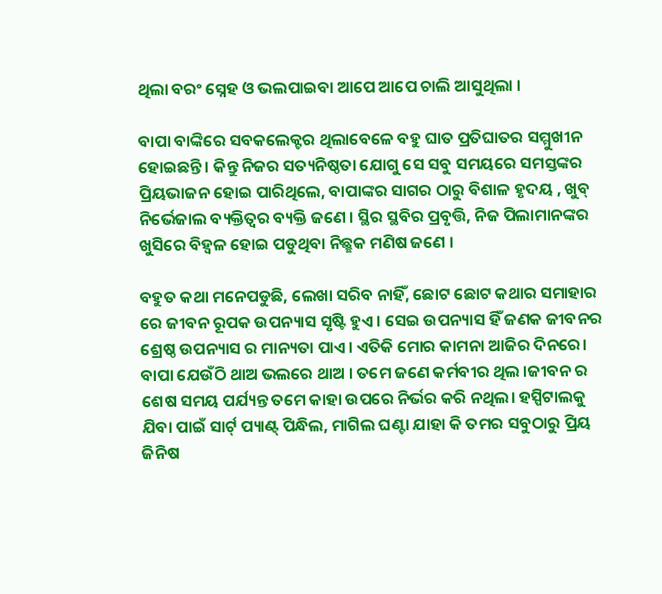ଥିଲା ବରଂ ସ୍ନେହ ଓ ଭଲପାଇବା ଆପେ ଆପେ ଚାଲି ଆସୁଥିଲା ।

ବାପା ବାଙ୍କିରେ ସବକଲେକ୍ଟର ଥିଲାବେଳେ ବହୁ ଘାତ ପ୍ରତିଘାତର ସମ୍ମୁଖୀନ ହୋଇଛନ୍ତି । କିନ୍ତୁ ନିଜର ସତ୍ୟନିଷ୍ଠତା ଯୋଗୁ ସେ ସବୁ ସମୟରେ ସମସ୍ତଙ୍କର ପ୍ରିୟଭାଜନ ହୋଇ ପାରିଥିଲେ, ବାପାଙ୍କର ସାଗର ଠାରୁ ବିଶାଳ ହୃଦୟ , ଖୁବ୍ ନିର୍ଭେଜାଲ ବ୍ୟକ୍ତିତ୍ବର ବ୍ୟକ୍ତି ଜଣେ । ସ୍ଥିର ସ୍ଥବିର ପ୍ରବୃତ୍ତି, ନିଜ ପିଲାମାନଙ୍କର ଖୁସିରେ ବିହ୍ୱଳ ହୋଇ ପଡୁଥିବା ନିଛ୍ଛକ ମଣିଷ ଜଣେ ।

ବହୁତ କଥା ମନେପଡୁଛି, ଲେଖା ସରିବ ନାହିଁ, ଛୋଟ ଛୋଟ କଥାର ସମାହାର ରେ ଜୀବନ ରୂପକ ଉପନ୍ୟାସ ସୃଷ୍ଟି ହୁଏ । ସେଇ ଉପନ୍ୟାସ ହିଁ ଜଣକ ଜୀବନର ଶ୍ରେଷ୍ଠ ଉପନ୍ୟାସ ର ମାନ୍ୟତା ପାଏ। ଏତିକି ମୋର କାମନା ଆଜିର ଦିନରେ। ବାପା ଯେଉଁଠି ଥାଅ ଭଲରେ ଥାଅ । ତମେ ଜଣେ କର୍ମବୀର ଥିଲ ।ଜୀବନ ର ଶେଷ ସମୟ ପର୍ଯ୍ୟନ୍ତ ତମେ କାହା ଉପରେ ନିର୍ଭର କରି ନଥିଲ। ହସ୍ପିଟାଲକୁ ଯିବା ପାଇଁ ସାର୍ଟ୍ ପ୍ୟାଣ୍ଟ୍ ପିନ୍ଧିଲ, ମାଗିଲ ଘଣ୍ଟା ଯାହା କି ତମର ସବୁଠାରୁ ପ୍ରିୟ ଜିନିଷ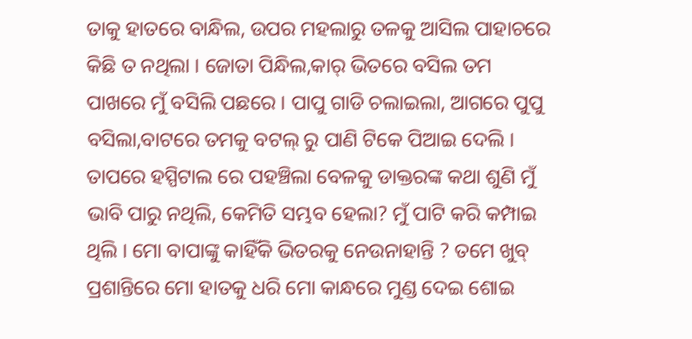ତାକୁ ହାତରେ ବାନ୍ଧିଲ, ଉପର ମହଲାରୁ ତଳକୁ ଆସିଲ ପାହାଚରେ କିଛି ତ ନଥିଲା । ଜୋତା ପିନ୍ଧିଲ,କାର୍ ଭିତରେ ବସିଲ ତମ ପାଖରେ ମୁଁ ବସିଲି ପଛରେ । ପାପୁ ଗାଡି ଚଲାଇଲା, ଆଗରେ ପୁପୁ ବସିଲା,ବାଟରେ ତମକୁ ବଟଲ୍ ରୁ ପାଣି ଟିକେ ପିଆଇ ଦେଲି । ତାପରେ ହସ୍ପିଟାଲ ରେ ପହଞ୍ଚିଲା ବେଳକୁ ଡାକ୍ତରଙ୍କ କଥା ଶୁଣି ମୁଁ ଭାବି ପାରୁ ନଥିଲି, କେମିତି ସମ୍ଭବ ହେଲା? ମୁଁ ପାଟି କରି କମ୍ପାଇ ଥିଲି । ମୋ ବାପାଙ୍କୁ କାହିଁକି ଭିତରକୁ ନେଉନାହାନ୍ତି ? ତମେ ଖୁବ୍ ପ୍ରଶାନ୍ତିରେ ମୋ ହାତକୁ ଧରି ମୋ କାନ୍ଧରେ ମୁଣ୍ଡ ଦେଇ ଶୋଇ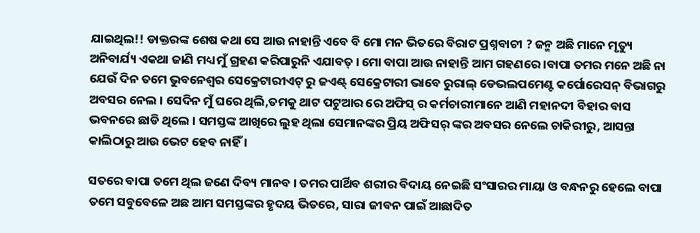ଯାଇଥିଲ!! ଡାକ୍ତରଙ୍କ ଶେଷ କଥା ସେ ଆଉ ନାହାନ୍ତି ଏବେ ବି ମୋ ମନ ଭିତରେ ବିରାଟ ପ୍ରଶ୍ନବାଚୀ ? ଜନ୍ମ ଅଛି ମାନେ ମୃତ୍ୟୁ ଅନିବାର୍ଯ୍ୟ ଏକଥା ଜାଣି ମଧ୍ୟ ମୁଁ ଗ୍ରହଣ କରିପାରୁନି ଏଯାବତ୍ । ମୋ ବାପା ଆଉ ନାହାନ୍ତି ଆମ ଗହଣରେ ।ବାପା ତମର ମନେ ଅଛି ନା ଯେଉଁ ଦିନ ତମେ ଭୁବନେଶ୍ବର ସେକ୍ରେଟାରୀଏଟ୍ ରୁ ଜଏଣ୍ଟ୍ ସେକ୍ରେଟାରୀ ଭାବେ ରୁରାଲ୍ ଡେଭଲପମେଣ୍ଟ କର୍ପୋରେସନ୍ ବିଭାଗରୁ ଅବସର ନେଲ । ସେଦିନ ମୁଁ ଘରେ ଥିଲି,ତମକୁ ଥାଟ ପଟୁଆର ରେ ଅଫିସ୍ ର କର୍ମଚାରୀମାନେ ଆଣି ମହାନଦୀ ବିହାର ବାସ ଭବନରେ ଛାଡି ଥିଲେ । ସମସ୍ତଙ୍କ ଆଖିରେ ଲୁହ ଥିଲା ସେମାନଙ୍କର ପ୍ରିୟ ଅଫିସର୍ ଙ୍କର ଅବସର ନେଲେ ଚାକିରୀରୁ, ଆସନ୍ତା କାଲିଠାରୁ ଆଉ ଭେଟ ହେବ ନାହିଁ ।

ସତରେ ବାପା ତମେ ଥିଲ ଜଣେ ଦିବ୍ୟ ମାନବ । ତମର ପାର୍ଥିବ ଶରୀର ବିଦାୟ ନେଇଛି ସଂସାରର ମାୟା ଓ ବନ୍ଧନରୁ ହେଲେ ବାପା ତମେ ସବୁବେଳେ ଅଛ ଆମ ସମସ୍ତଙ୍କର ହୃଦୟ ଭିତରେ, ସାରା ଜୀବନ ପାଇଁ ଆଛାଦିତ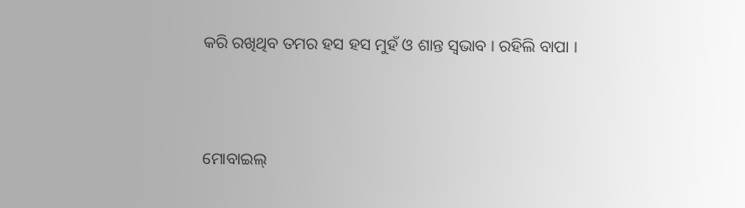କରି ରଖିଥିବ ତମର ହସ ହସ ମୁହଁ ଓ ଶାନ୍ତ ସ୍ବଭାବ । ରହିଲି ବାପା ।



ମୋବାଇଲ୍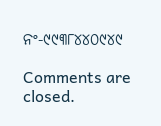ନଂ-୯୯୩୮୪୪୦୯୪୯

Comments are closed.